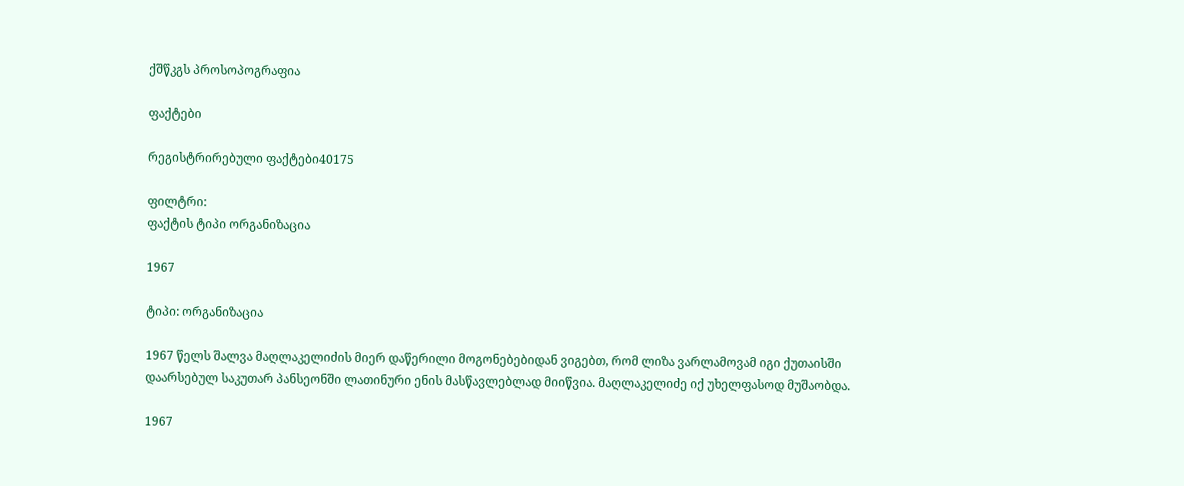ქშწკგს პროსოპოგრაფია

ფაქტები

რეგისტრირებული ფაქტები40175

ფილტრი:
ფაქტის ტიპი ორგანიზაცია

1967

ტიპი: ორგანიზაცია

1967 წელს შალვა მაღლაკელიძის მიერ დაწერილი მოგონებებიდან ვიგებთ, რომ ლიზა ვარლამოვამ იგი ქუთაისში დაარსებულ საკუთარ პანსეონში ლათინური ენის მასწავლებლად მიიწვია. მაღლაკელიძე იქ უხელფასოდ მუშაობდა.

1967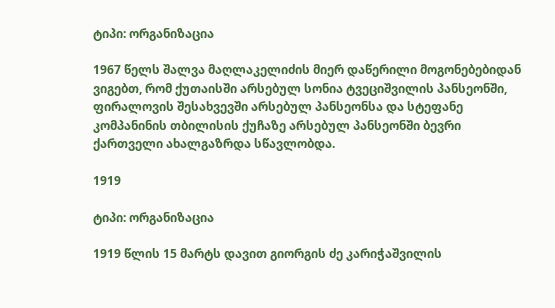ტიპი: ორგანიზაცია

1967 წელს შალვა მაღლაკელიძის მიერ დაწერილი მოგონებებიდან ვიგებთ, რომ ქუთაისში არსებულ სონია ტვეციშვილის პანსეონში, ფირალოვის შესახვევში არსებულ პანსეონსა და სტეფანე კომპანინის თბილისის ქუჩაზე არსებულ პანსეონში ბევრი ქართველი ახალგაზრდა სწავლობდა.

1919

ტიპი: ორგანიზაცია

1919 წლის 15 მარტს დავით გიორგის ძე კარიჭაშვილის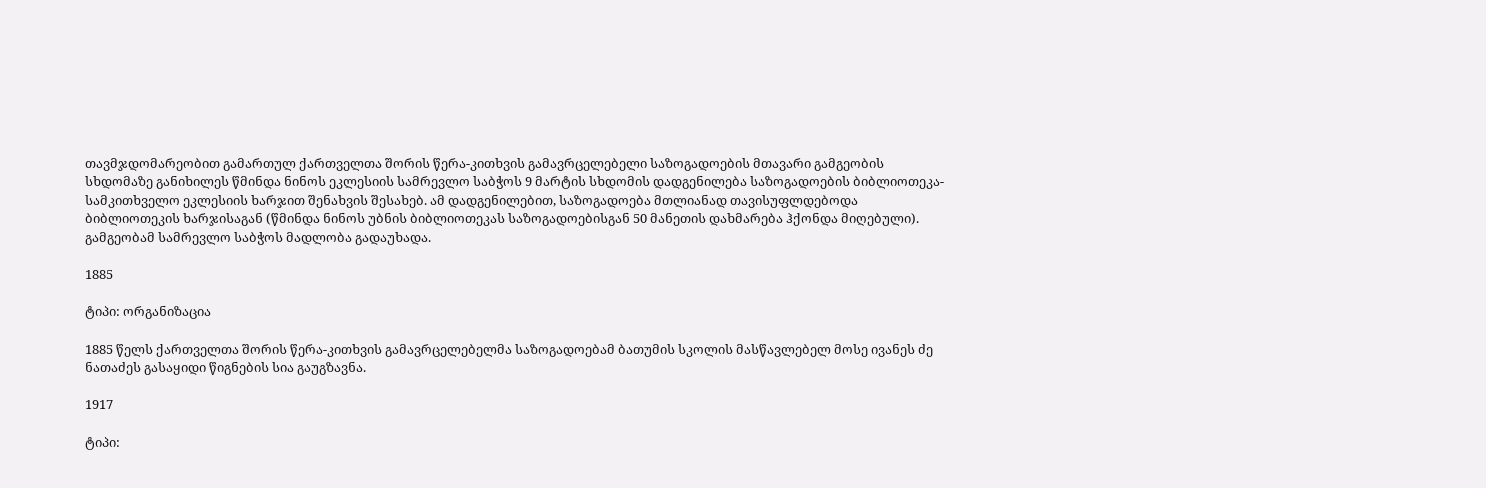თავმჯდომარეობით გამართულ ქართველთა შორის წერა-კითხვის გამავრცელებელი საზოგადოების მთავარი გამგეობის სხდომაზე განიხილეს წმინდა ნინოს ეკლესიის სამრევლო საბჭოს 9 მარტის სხდომის დადგენილება საზოგადოების ბიბლიოთეკა-სამკითხველო ეკლესიის ხარჯით შენახვის შესახებ. ამ დადგენილებით, საზოგადოება მთლიანად თავისუფლდებოდა ბიბლიოთეკის ხარჯისაგან (წმინდა ნინოს უბნის ბიბლიოთეკას საზოგადოებისგან 50 მანეთის დახმარება ჰქონდა მიღებული). გამგეობამ სამრევლო საბჭოს მადლობა გადაუხადა.

1885

ტიპი: ორგანიზაცია

1885 წელს ქართველთა შორის წერა-კითხვის გამავრცელებელმა საზოგადოებამ ბათუმის სკოლის მასწავლებელ მოსე ივანეს ძე ნათაძეს გასაყიდი წიგნების სია გაუგზავნა.

1917

ტიპი: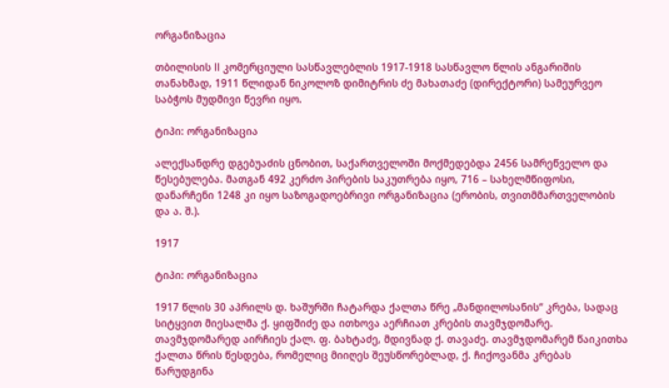ორგანიზაცია

თბილისის II კომერციული სასწავლებლის 1917-1918 სასწავლო წლის ანგარიშის თანახმად, 1911 წლიდან ნიკოლოზ დიმიტრის ძე მახათაძე (დირექტორი) სამეურვეო საბჭოს მუდმივი წევრი იყო.

ტიპი: ორგანიზაცია

ალექსანდრე დგებუაძის ცნობით, საქართველოში მოქმედებდა 2456 სამრეწველო და წესებულება. მათგან 492 კერძო პირების საკუთრება იყო, 716 – სახელმწიფოსი, დანარჩენი 1248 კი იყო საზოგადოებრივი ორგანიზაცია (ერობის, თვითმმართველობის და ა. შ.).

1917

ტიპი: ორგანიზაცია

1917 წლის 30 აპრილს დ. ხაშურში ჩატარდა ქალთა წრე „მანდილოსანის“ კრება, სადაც სიტყვით მიესალმა ქ. ყიფშიძე და ითხოვა აერჩიათ კრების თავმჯდომარე. თავმჯდომარედ აირჩიეს ქალ. ფ. ბახტაძე, მდივნად ქ. თავაძე. თავმჯდომარემ წაიკითხა ქალთა წრის წესდება, რომელიც მიიღეს შეუსწორებლად, ქ. ჩიქოვანმა კრებას წარუდგინა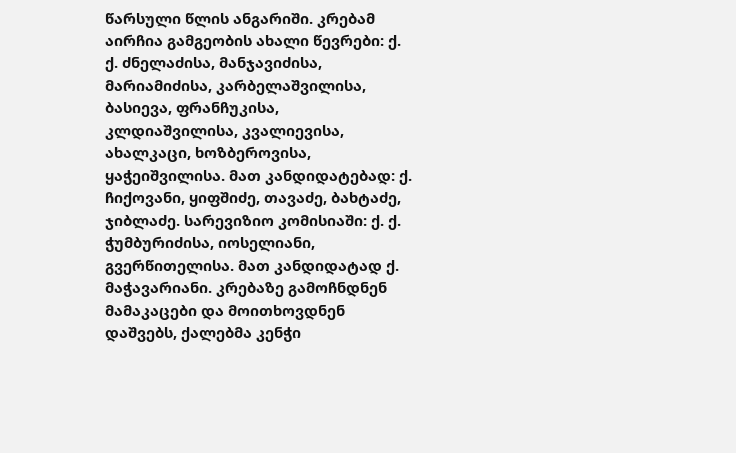წარსული წლის ანგარიში. კრებამ აირჩია გამგეობის ახალი წევრები: ქ. ქ. ძნელაძისა, მანჯავიძისა, მარიამიძისა, კარბელაშვილისა, ბასიევა, ფრანჩუკისა, კლდიაშვილისა, კვალიევისა, ახალკაცი, ხოზბეროვისა, ყაჭეიშვილისა. მათ კანდიდატებად: ქ. ჩიქოვანი, ყიფშიძე, თავაძე, ბახტაძე, ჯიბლაძე. სარევიზიო კომისიაში: ქ. ქ. ჭუმბურიძისა, იოსელიანი, გვერწითელისა. მათ კანდიდატად ქ. მაჭავარიანი. კრებაზე გამოჩნდნენ მამაკაცები და მოითხოვდნენ დაშვებს, ქალებმა კენჭი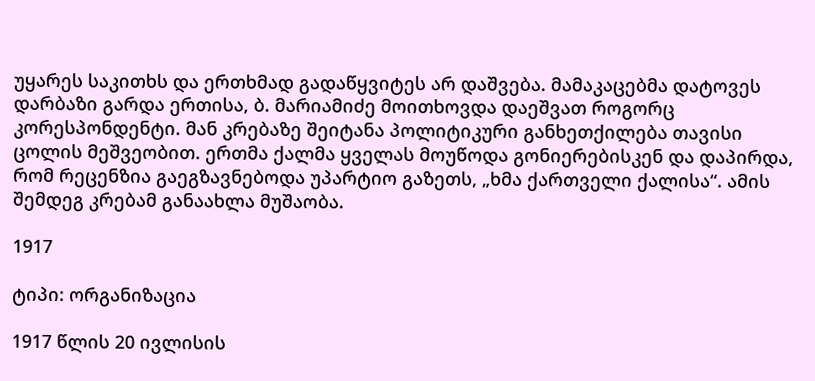უყარეს საკითხს და ერთხმად გადაწყვიტეს არ დაშვება. მამაკაცებმა დატოვეს დარბაზი გარდა ერთისა, ბ. მარიამიძე მოითხოვდა დაეშვათ როგორც კორესპონდენტი. მან კრებაზე შეიტანა პოლიტიკური განხეთქილება თავისი ცოლის მეშვეობით. ერთმა ქალმა ყველას მოუწოდა გონიერებისკენ და დაპირდა, რომ რეცენზია გაეგზავნებოდა უპარტიო გაზეთს, „ხმა ქართველი ქალისა“. ამის შემდეგ კრებამ განაახლა მუშაობა.

1917

ტიპი: ორგანიზაცია

1917 წლის 20 ივლისის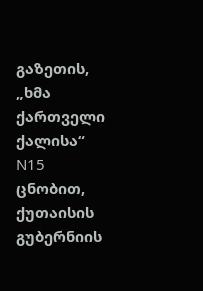გაზეთის, „ხმა ქართველი ქალისა“ N15 ცნობით, ქუთაისის გუბერნიის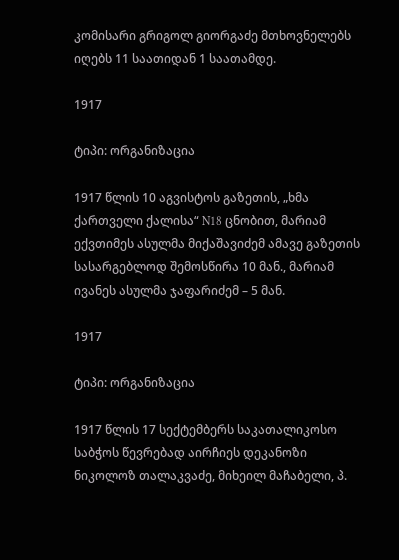კომისარი გრიგოლ გიორგაძე მთხოვნელებს იღებს 11 საათიდან 1 საათამდე.

1917

ტიპი: ორგანიზაცია

1917 წლის 10 აგვისტოს გაზეთის, „ხმა ქართველი ქალისა“ N18 ცნობით, მარიამ ექვთიმეს ასულმა მიქაშავიძემ ამავე გაზეთის სასარგებლოდ შემოსწირა 10 მან., მარიამ ივანეს ასულმა ჯაფარიძემ – 5 მან.

1917

ტიპი: ორგანიზაცია

1917 წლის 17 სექტემბერს საკათალიკოსო საბჭოს წევრებად აირჩიეს დეკანოზი ნიკოლოზ თალაკვაძე, მიხეილ მაჩაბელი, პ.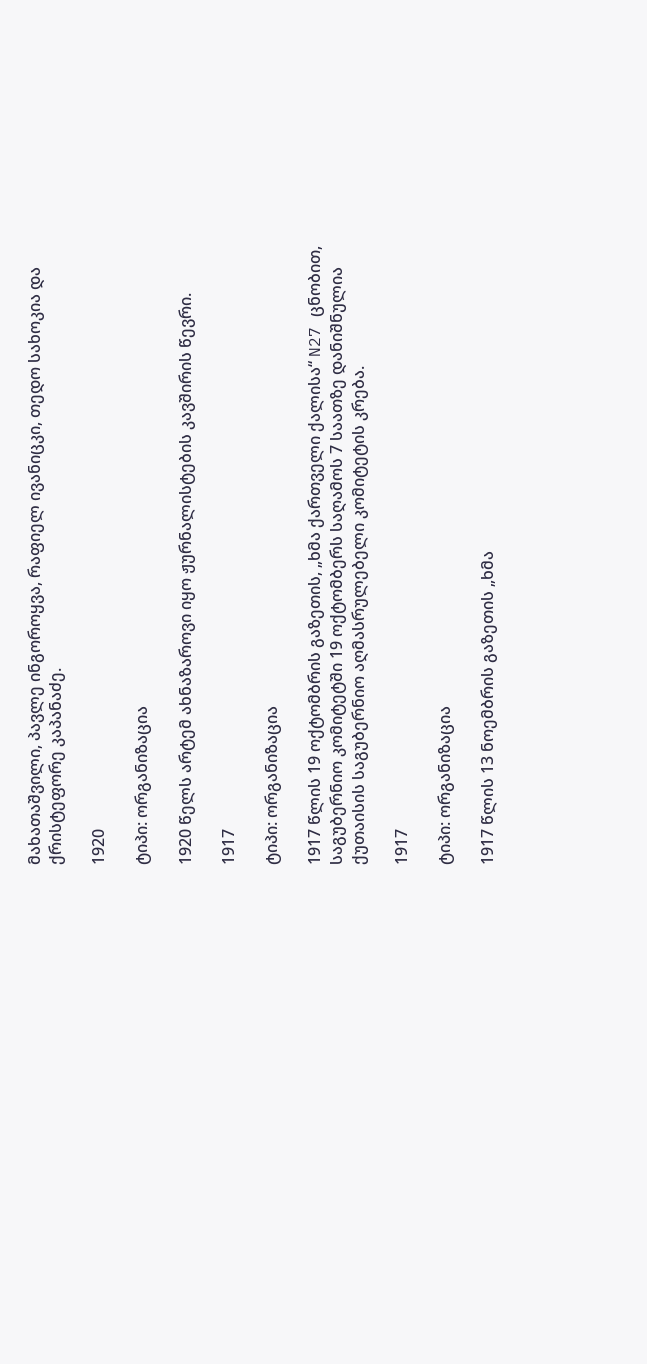მახათაშვილი, პავლე ინგოროყვა, რაფიელ ივანიცკი, თედო სახოკია და ქრისტეფორე კაპანაძე.

1920

ტიპი: ორგანიზაცია

1920 წელს არტემ ახნაზაროვი იყო ჟურნალისტების კავშირის წევრი.

1917

ტიპი: ორგანიზაცია

1917 წლის 19 ოქტომბრის გაზეთის, „ხმა ქართველი ქალისა“ N27 ცნობით, საგუბერნიო კომიტეტში 19 ოქტომბერს საღამოს 7 საათზე დანიშნულია ქუთაისის საგუბერნიო აღმასრულებელი კომიტეტის კრება.

1917

ტიპი: ორგანიზაცია

1917 წლის 13 ნოემბრის გაზეთის „ხმა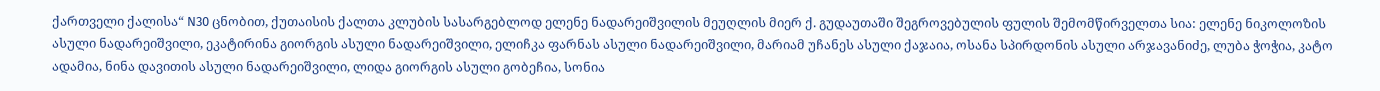ქართველი ქალისა“ N30 ცნობით, ქუთაისის ქალთა კლუბის სასარგებლოდ ელენე ნადარეიშვილის მეუღლის მიერ ქ. გუდაუთაში შეგროვებულის ფულის შემომწირველთა სია: ელენე ნიკოლოზის ასული ნადარეიშვილი, ეკატირინა გიორგის ასული ნადარეიშვილი, ელიჩკა ფარნას ასული ნადარეიშვილი, მარიამ უჩანეს ასული ქაჯაია, ოსანა სპირდონის ასული არჯავანიძე, ლუბა ჭოჭია, კატო ადამია, ნინა დავითის ასული ნადარეიშვილი, ლიდა გიორგის ასული გობეჩია, სონია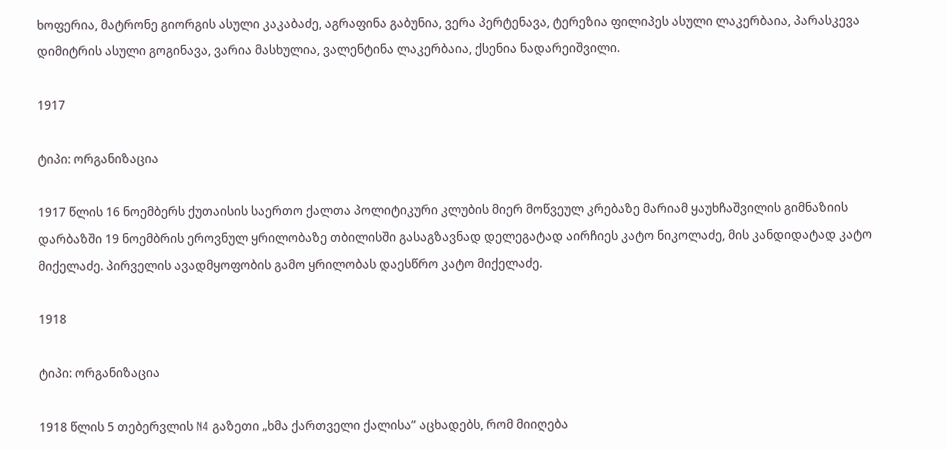ხოფერია, მატრონე გიორგის ასული კაკაბაძე, აგრაფინა გაბუნია, ვერა პერტენავა, ტერეზია ფილიპეს ასული ლაკერბაია, პარასკევა დიმიტრის ასული გოგინავა, ვარია მასხულია, ვალენტინა ლაკერბაია, ქსენია ნადარეიშვილი.

1917

ტიპი: ორგანიზაცია

1917 წლის 16 ნოემბერს ქუთაისის საერთო ქალთა პოლიტიკური კლუბის მიერ მოწვეულ კრებაზე მარიამ ყაუხჩაშვილის გიმნაზიის დარბაზში 19 ნოემბრის ეროვნულ ყრილობაზე თბილისში გასაგზავნად დელეგატად აირჩიეს კატო ნიკოლაძე, მის კანდიდატად კატო მიქელაძე. პირველის ავადმყოფობის გამო ყრილობას დაესწრო კატო მიქელაძე.

1918

ტიპი: ორგანიზაცია

1918 წლის 5 თებერვლის N4 გაზეთი „ხმა ქართველი ქალისა” აცხადებს, რომ მიიღება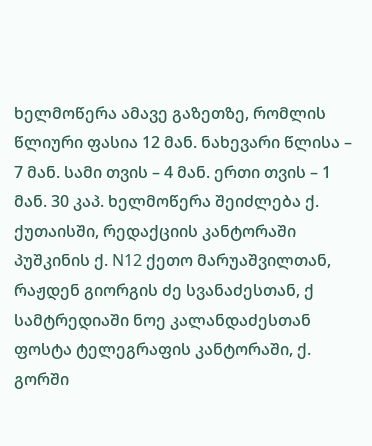ხელმოწერა ამავე გაზეთზე, რომლის წლიური ფასია 12 მან. ნახევარი წლისა – 7 მან. სამი თვის – 4 მან. ერთი თვის – 1 მან. 30 კაპ. ხელმოწერა შეიძლება ქ. ქუთაისში, რედაქციის კანტორაში პუშკინის ქ. N12 ქეთო მარუაშვილთან, რაჟდენ გიორგის ძე სვანაძესთან, ქ სამტრედიაში ნოე კალანდაძესთან ფოსტა ტელეგრაფის კანტორაში, ქ. გორში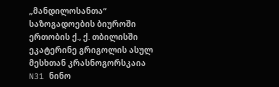„მანდილოსანთა“ საზოგადოების ბიუროში ერთობის ქ., ქ. თბილისში ეკატერინე გრიგოლის ასულ მესხთან კრასნოგორსკაია N31 ნინო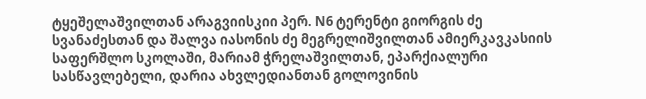ტყეშელაშვილთან არაგვიისკიი პერ. N6 ტერენტი გიორგის ძე სვანაძესთან და შალვა იასონის ძე მეგრელიშვილთან ამიერკავკასიის საფერშლო სკოლაში, მარიამ ჭრელაშვილთან, ეპარქიალური სასწავლებელი, დარია ახვლედიანთან გოლოვინის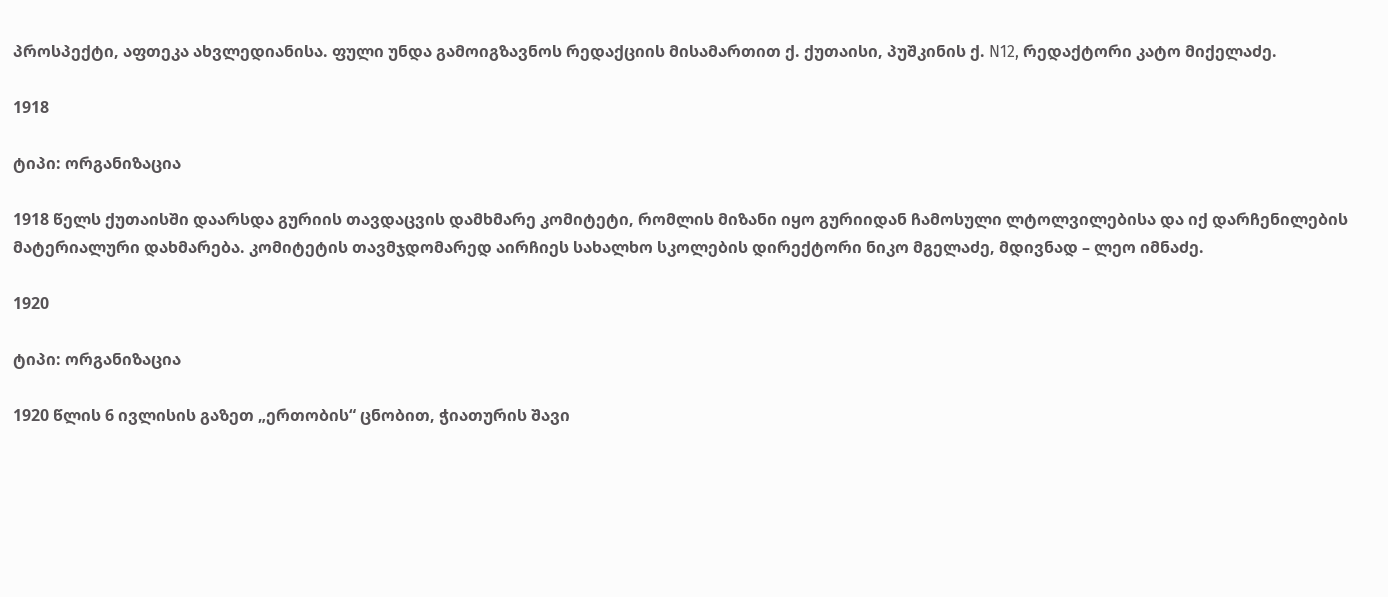პროსპექტი, აფთეკა ახვლედიანისა. ფული უნდა გამოიგზავნოს რედაქციის მისამართით ქ. ქუთაისი, პუშკინის ქ. N12, რედაქტორი კატო მიქელაძე.

1918

ტიპი: ორგანიზაცია

1918 წელს ქუთაისში დაარსდა გურიის თავდაცვის დამხმარე კომიტეტი, რომლის მიზანი იყო გურიიდან ჩამოსული ლტოლვილებისა და იქ დარჩენილების მატერიალური დახმარება. კომიტეტის თავმჯდომარედ აირჩიეს სახალხო სკოლების დირექტორი ნიკო მგელაძე, მდივნად – ლეო იმნაძე.

1920

ტიპი: ორგანიზაცია

1920 წლის 6 ივლისის გაზეთ „ერთობის“ ცნობით, ჭიათურის შავი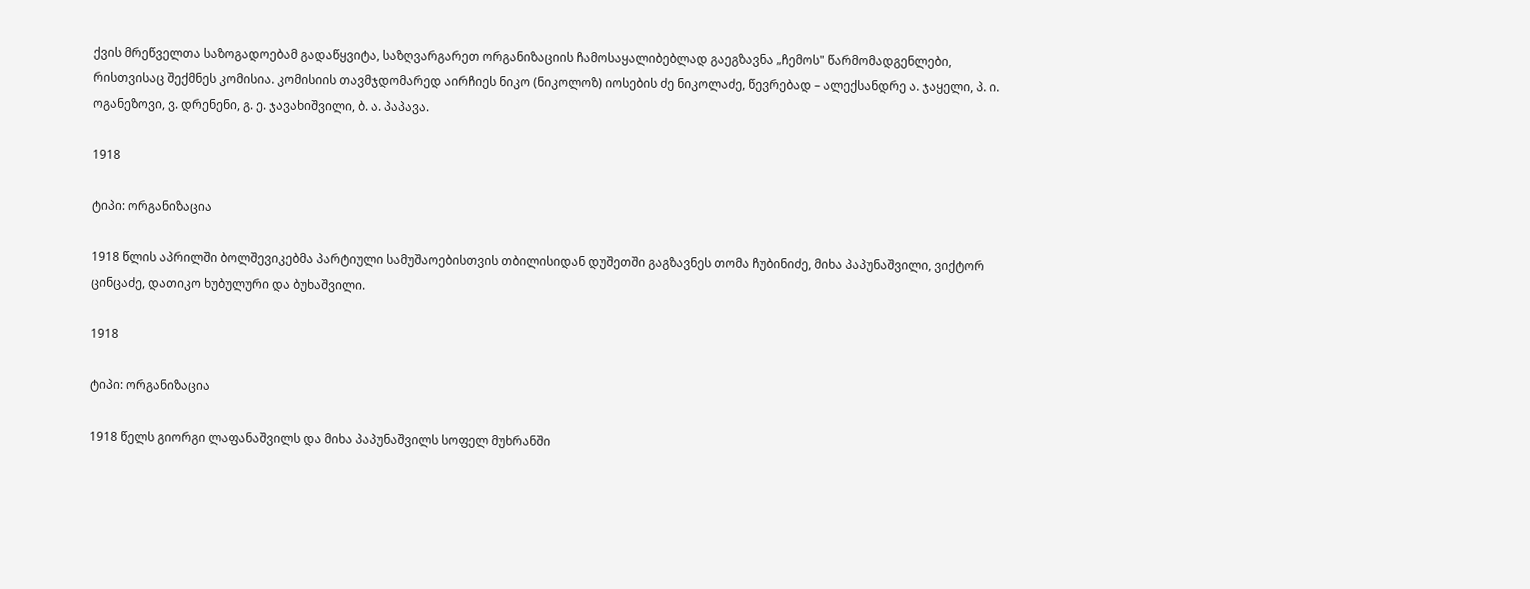ქვის მრეწველთა საზოგადოებამ გადაწყვიტა, საზღვარგარეთ ორგანიზაციის ჩამოსაყალიბებლად გაეგზავნა „ჩემოს" წარმომადგენლები, რისთვისაც შექმნეს კომისია. კომისიის თავმჯდომარედ აირჩიეს ნიკო (ნიკოლოზ) იოსების ძე ნიკოლაძე, წევრებად – ალექსანდრე ა. ჯაყელი, პ. ი. ოგანეზოვი, ვ. დრენენი, გ. ე. ჯავახიშვილი, ბ. ა. პაპავა.

1918

ტიპი: ორგანიზაცია

1918 წლის აპრილში ბოლშევიკებმა პარტიული სამუშაოებისთვის თბილისიდან დუშეთში გაგზავნეს თომა ჩუბინიძე, მიხა პაპუნაშვილი, ვიქტორ ცინცაძე, დათიკო ხუბულური და ბუხაშვილი.

1918

ტიპი: ორგანიზაცია

1918 წელს გიორგი ლაფანაშვილს და მიხა პაპუნაშვილს სოფელ მუხრანში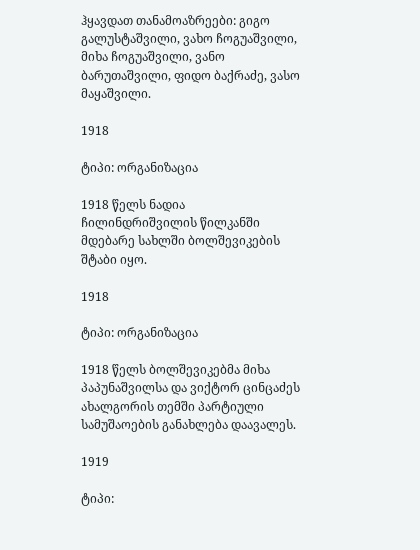ჰყავდათ თანამოაზრეები: გიგო გალუსტაშვილი, ვახო ჩოგუაშვილი, მიხა ჩოგუაშვილი, ვანო ბარუთაშვილი, ფიდო ბაქრაძე, ვასო მაყაშვილი.

1918

ტიპი: ორგანიზაცია

1918 წელს ნადია ჩილინდრიშვილის წილკანში მდებარე სახლში ბოლშევიკების შტაბი იყო.

1918

ტიპი: ორგანიზაცია

1918 წელს ბოლშევიკებმა მიხა პაპუნაშვილსა და ვიქტორ ცინცაძეს ახალგორის თემში პარტიული სამუშაოების განახლება დაავალეს.

1919

ტიპი: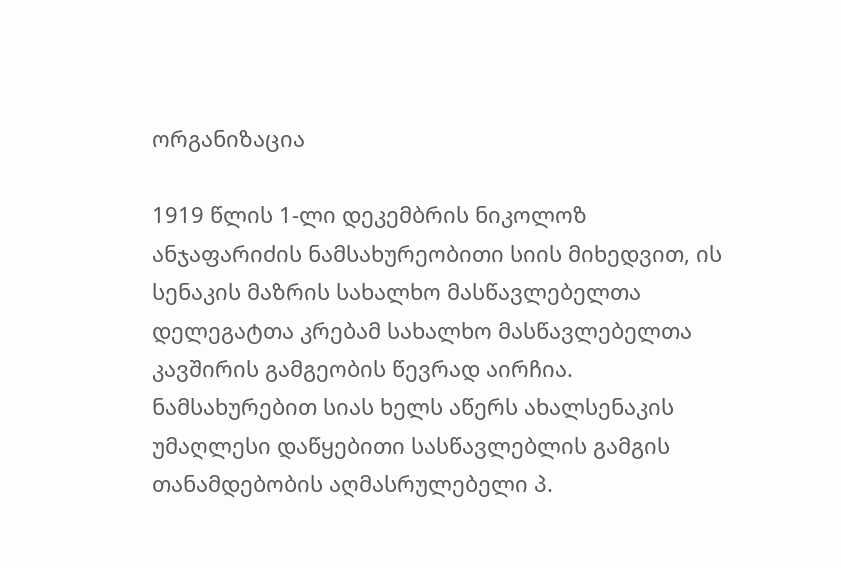ორგანიზაცია

1919 წლის 1-ლი დეკემბრის ნიკოლოზ ანჯაფარიძის ნამსახურეობითი სიის მიხედვით, ის სენაკის მაზრის სახალხო მასწავლებელთა დელეგატთა კრებამ სახალხო მასწავლებელთა კავშირის გამგეობის წევრად აირჩია. ნამსახურებით სიას ხელს აწერს ახალსენაკის უმაღლესი დაწყებითი სასწავლებლის გამგის თანამდებობის აღმასრულებელი პ.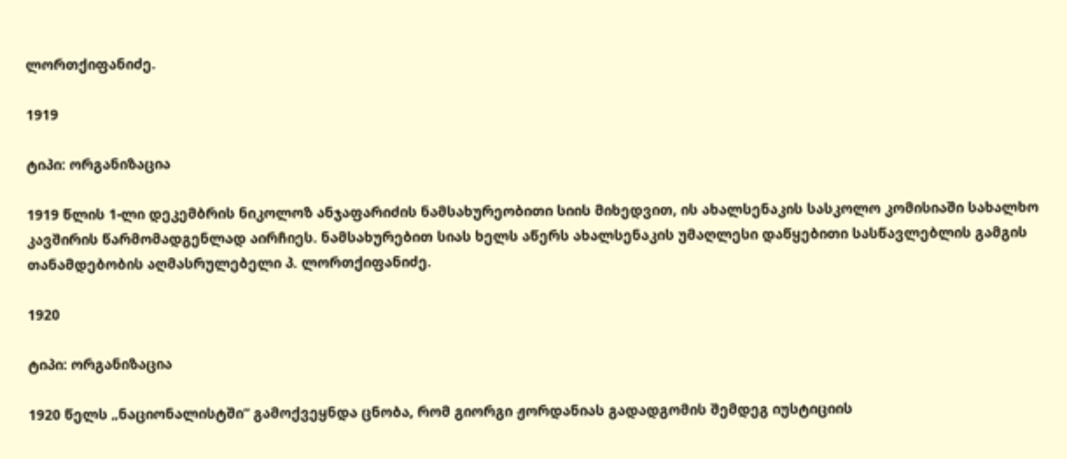ლორთქიფანიძე.

1919

ტიპი: ორგანიზაცია

1919 წლის 1-ლი დეკემბრის ნიკოლოზ ანჯაფარიძის ნამსახურეობითი სიის მიხედვით, ის ახალსენაკის სასკოლო კომისიაში სახალხო კავშირის წარმომადგენლად აირჩიეს. ნამსახურებით სიას ხელს აწერს ახალსენაკის უმაღლესი დაწყებითი სასწავლებლის გამგის თანამდებობის აღმასრულებელი პ. ლორთქიფანიძე.

1920

ტიპი: ორგანიზაცია

1920 წელს „ნაციონალისტში“ გამოქვეყნდა ცნობა, რომ გიორგი ჟორდანიას გადადგომის შემდეგ იუსტიციის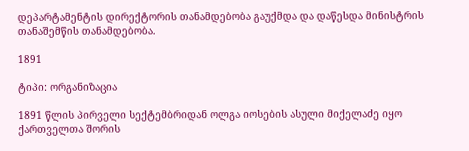დეპარტამენტის დირექტორის თანამდებობა გაუქმდა და დაწესდა მინისტრის თანაშემწის თანამდებობა.

1891

ტიპი: ორგანიზაცია

1891 წლის პირველი სექტემბრიდან ოლგა იოსების ასული მიქელაძე იყო ქართველთა შორის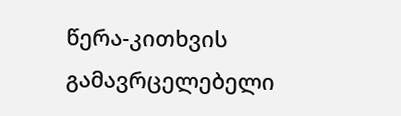წერა-კითხვის გამავრცელებელი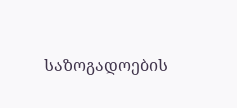საზოგადოების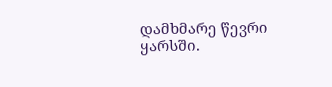დამხმარე წევრი ყარსში.